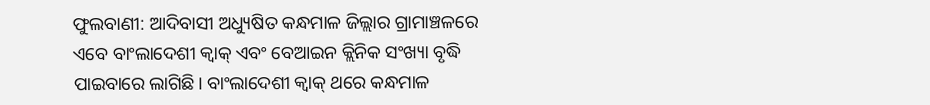ଫୁଲବାଣୀ: ଆଦିବାସୀ ଅଧ୍ୟୁଷିତ କନ୍ଧମାଳ ଜିଲ୍ଲାର ଗ୍ରାମାଞ୍ଚଳରେ ଏବେ ବାଂଲାଦେଶୀ କ୍ବାକ୍ ଏବଂ ବେଆଇନ କ୍ଲିନିକ ସଂଖ୍ୟା ବୃଦ୍ଧି ପାଇବାରେ ଲାଗିଛି। ବାଂଲାଦେଶୀ କ୍ବାକ୍ ଥରେ କନ୍ଧମାଳ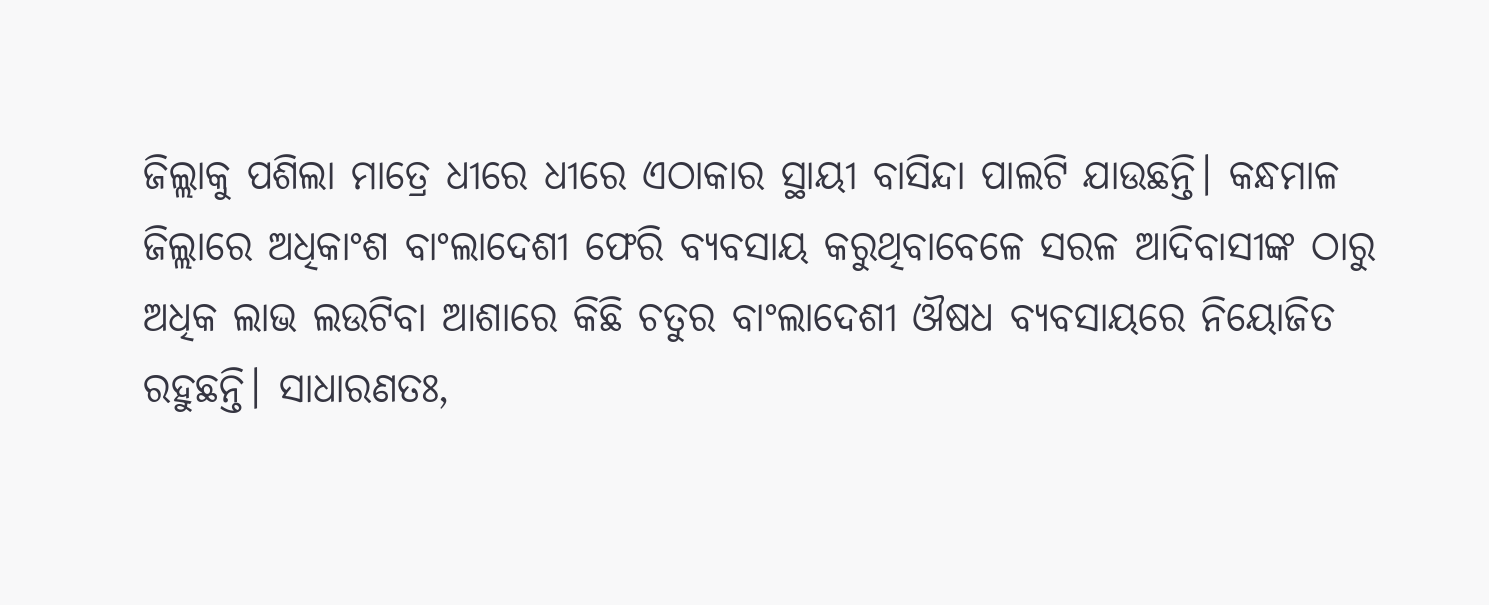ଜିଲ୍ଲାକୁ ପଶିଲା ମାତ୍ରେ ଧୀରେ ଧୀରେ ଏଠାକାର ସ୍ଥାୟୀ ବାସିନ୍ଦା ପାଲଟି ଯାଉଛନ୍ତି। କନ୍ଧମାଳ ଜିଲ୍ଲାରେ ଅଧିକାଂଶ ବାଂଲାଦେଶୀ ଫେରି ବ୍ୟବସାୟ କରୁଥିବାବେଳେ ସରଳ ଆଦିବାସୀଙ୍କ ଠାରୁ ଅଧିକ ଲାଭ ଲଉଟିବା ଆଶାରେ କିଛି ଚତୁର ବାଂଲାଦେଶୀ ଔଷଧ ବ୍ୟବସାୟରେ ନିୟୋଜିତ ରହୁଛନ୍ତି। ସାଧାରଣତଃ,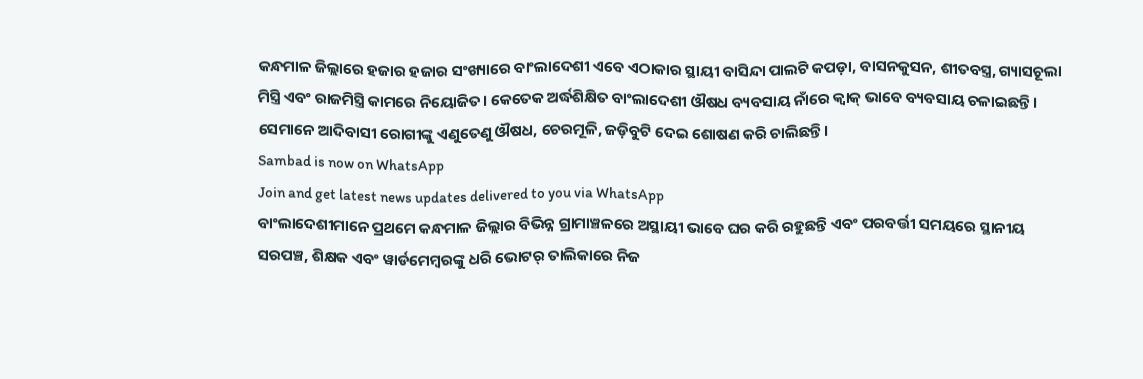କନ୍ଧମାଳ ଜିଲ୍ଲାରେ ହଜାର ହଜାର ସଂଖ୍ୟାରେ ବାଂଲାଦେଶୀ ଏବେ ଏଠାକାର ସ୍ଥାୟୀ ବାସିନ୍ଦା ପାଲଟି କପଡ଼ା, ବାସନକୁସନ, ଶୀତବସ୍ତ୍ର, ଗ୍ୟାସଚୂଲା ମିସ୍ତ୍ରି ଏବଂ ରାଜମିସ୍ତ୍ରି କାମରେ ନିୟୋଜିତ। କେତେକ ଅର୍ଦ୍ଧଶିକ୍ଷିତ ବାଂଲାଦେଶୀ ଔଷଧ ବ୍ୟବସାୟ ନାଁରେ କ୍ବାକ୍ ଭାବେ ବ୍ୟବସାୟ ଚଳାଇଛନ୍ତି। ସେମାନେ ଆଦିବାସୀ ରୋଗୀଙ୍କୁ ଏଣୁତେଣୁ ଔଷଧ, ଚେରମୂଳି, ଜଡ଼ିବୁଟି ଦେଇ ଶୋଷଣ କରି ଚାଲିଛନ୍ତି।
Sambad is now on WhatsApp
Join and get latest news updates delivered to you via WhatsApp
ବାଂଲାଦେଶୀମାନେ ପ୍ରଥମେ କନ୍ଧମାଳ ଜିଲ୍ଲାର ବିଭିନ୍ନ ଗ୍ରାମାଞ୍ଚଳରେ ଅସ୍ଥାୟୀ ଭାବେ ଘର କରି ରହୁଛନ୍ତି ଏବଂ ପରବର୍ତ୍ତୀ ସମୟରେ ସ୍ଥାନୀୟ ସରପଞ୍ଚ, ଶିକ୍ଷକ ଏବଂ ୱାର୍ଡମେମ୍ବରଙ୍କୁ ଧରି ଭୋଟର୍ ତାଲିକାରେ ନିଜ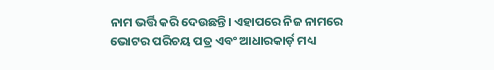ନାମ ଭର୍ତ୍ତି କରି ଦେଉଛନ୍ତି। ଏହାପରେ ନିଜ ନାମରେ ଭୋଟର ପରିଚୟ ପତ୍ର ଏବଂ ଆଧାରକାର୍ଡ଼ ମଧ୍ୟ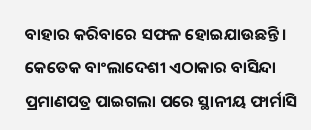ବାହାର କରିବାରେ ସଫଳ ହୋଇଯାଉଛନ୍ତି। କେତେକ ବାଂଲାଦେଶୀ ଏଠାକାର ବାସିନ୍ଦା ପ୍ରମାଣପତ୍ର ପାଇଗଲା ପରେ ସ୍ଥାନୀୟ ଫାର୍ମାସି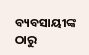ବ୍ୟବସାୟୀଙ୍କ ଠାରୁ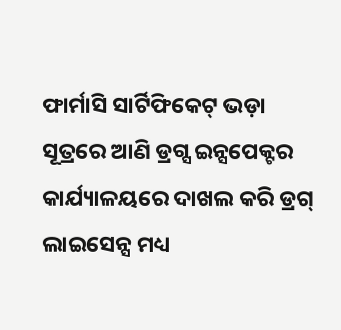ଫାର୍ମାସି ସାର୍ଟିଫିକେଟ୍ ଭଡ଼ା ସୂତ୍ରରେ ଆଣି ଡ୍ରଗ୍ସ ଇନ୍ସପେକ୍ଟର କାର୍ଯ୍ୟାଳୟରେ ଦାଖଲ କରି ଡ୍ରଗ୍ ଲାଇସେନ୍ସ ମଧ୍ୟ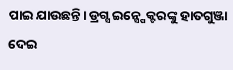ପାଇ ଯାଉଛନ୍ତି। ଡ୍ରଗ୍ସ ଇନ୍ସ୍ପେକ୍ଟରଙ୍କୁ ହାତଗୁଞ୍ଜା ଦେଇ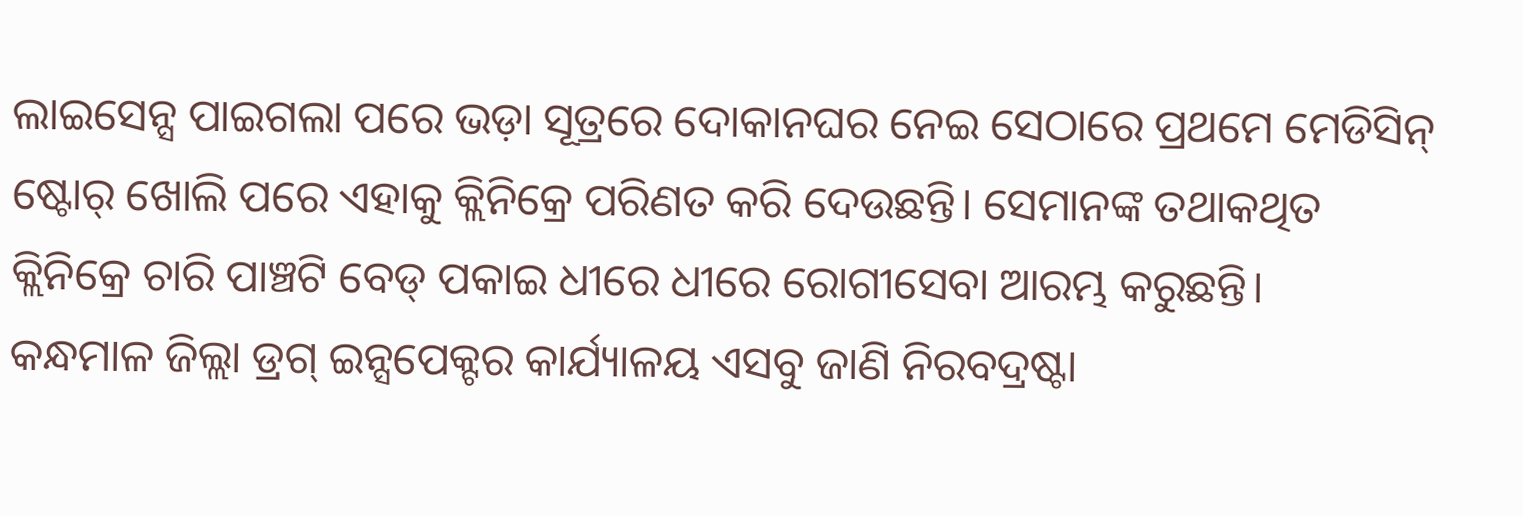ଲାଇସେନ୍ସ ପାଇଗଲା ପରେ ଭଡ଼ା ସୂତ୍ରରେ ଦୋକାନଘର ନେଇ ସେଠାରେ ପ୍ରଥମେ ମେଡିସିନ୍ ଷ୍ଟୋର୍ ଖୋଲି ପରେ ଏହାକୁ କ୍ଲିନିକ୍ରେ ପରିଣତ କରି ଦେଉଛନ୍ତି। ସେମାନଙ୍କ ତଥାକଥିତ କ୍ଲିନିକ୍ରେ ଚାରି ପାଞ୍ଚଟି ବେଡ୍ ପକାଇ ଧୀରେ ଧୀରେ ରୋଗୀସେବା ଆରମ୍ଭ କରୁଛନ୍ତି।
କନ୍ଧମାଳ ଜିଲ୍ଲା ଡ୍ରଗ୍ ଇନ୍ସପେକ୍ଟର କାର୍ଯ୍ୟାଳୟ ଏସବୁ ଜାଣି ନିରବଦ୍ରଷ୍ଟା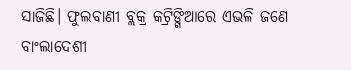ସାଜିଛି। ଫୁଲବାଣୀ ବ୍ଲକ୍ର କଟ୍ରିଙ୍ଗିଆରେ ଏଭଳି ଜଣେ ବାଂଲାଦେଶୀ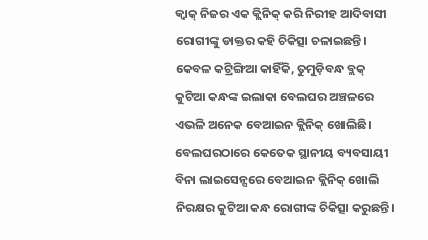କ୍ବାକ୍ ନିଜର ଏକ କ୍ଲିନିକ୍ କରି ନିରୀହ ଆଦିବାସୀ ରୋଗୀଙ୍କୁ ଡାକ୍ତର କହି ଚିକିତ୍ସା ଚଳାଇଛନ୍ତି। କେବଳ କଟ୍ରିଙ୍ଗିଆ କାହିଁକି, ତୁମୁଡ଼ିବନ୍ଧ ବ୍ଲକ୍ କୁଟିଆ କନ୍ଧଙ୍କ ଇଲାକା ବେଲଘର ଅଞ୍ଚଳରେ ଏଭଳି ଅନେକ ବେଆଇନ କ୍ଲିନିକ୍ ଖୋଲିଛି। ବେଲଘରଠାରେ କେତେକ ସ୍ଥାନୀୟ ବ୍ୟବସାୟୀ ବିନା ଲାଇସେନ୍ସରେ ବେଆଇନ କ୍ଲିନିକ୍ ଖୋଲି ନିରକ୍ଷର କୁଟିଆ କନ୍ଧ ରୋଗୀଙ୍କ ଚିକିତ୍ସା କରୁଛନ୍ତି।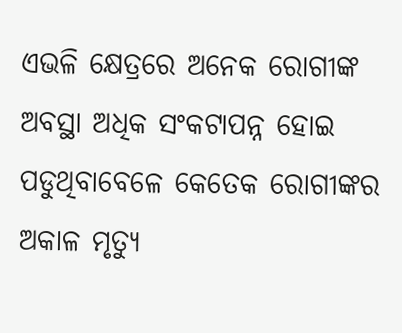ଏଭଳି କ୍ଷେତ୍ରରେ ଅନେକ ରୋଗୀଙ୍କ ଅବସ୍ଥା ଅଧିକ ସଂକଟାପନ୍ନ ହୋଇ ପଡୁଥିବାବେଳେ କେତେକ ରୋଗୀଙ୍କର ଅକାଳ ମୃତ୍ୟୁ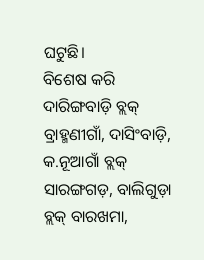ଘଟୁଛି।
ବିଶେଷ କରି ଦାରିଙ୍ଗବାଡ଼ି ବ୍ଲକ୍ ବ୍ରାହ୍ମଣୀଗାଁ, ଦାସିଂବାଡ଼ି, କ.ନୂଆଗାଁ ବ୍ଲକ୍ ସାରଙ୍ଗଗଡ଼, ବାଲିଗୁଡ଼ା ବ୍ଲକ୍ ବାରଖମା,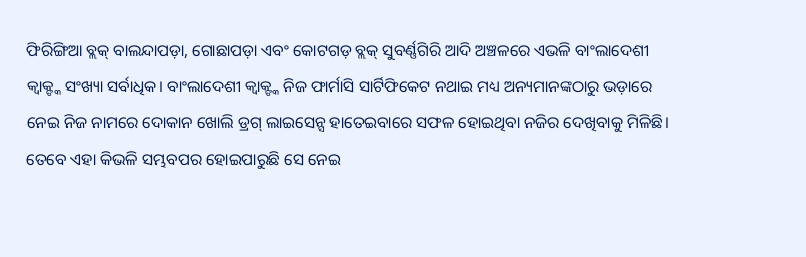ଫିରିଙ୍ଗିଆ ବ୍ଲକ୍ ବାଲନ୍ଦାପଡ଼ା, ଗୋଛାପଡ଼ା ଏବଂ କୋଟଗଡ଼ ବ୍ଲକ୍ ସୁବର୍ଣ୍ଣଗିରି ଆଦି ଅଞ୍ଚଳରେ ଏଭଳି ବାଂଲାଦେଶୀ କ୍ବାକ୍ଙ୍କ ସଂଖ୍ୟା ସର୍ବାଧିକ। ବାଂଲାଦେଶୀ କ୍ବାକ୍ଙ୍କ ନିଜ ଫାର୍ମାସି ସାର୍ଟିଫିକେଟ ନଥାଇ ମଧ୍ୟ ଅନ୍ୟମାନଙ୍କଠାରୁ ଭଡ଼ାରେ ନେଇ ନିଜ ନାମରେ ଦୋକାନ ଖୋଲି ଡ୍ରଗ୍ ଲାଇସେନ୍ସ ହାତେଇବାରେ ସଫଳ ହୋଇଥିବା ନଜିର ଦେଖିବାକୁ ମିଳିଛି। ତେବେ ଏହା କିଭଳି ସମ୍ଭବପର ହୋଇପାରୁଛି ସେ ନେଇ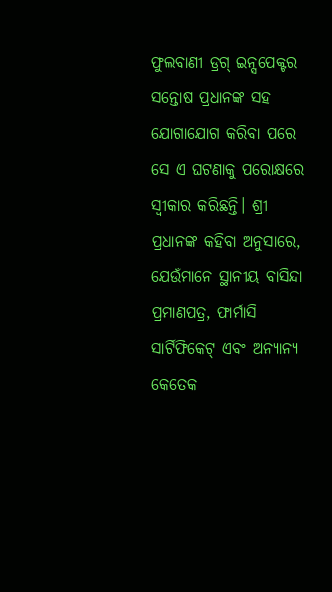ଫୁଲବାଣୀ ଡ୍ରଗ୍ ଇନ୍ସପେକ୍ଟର ସନ୍ତୋଷ ପ୍ରଧାନଙ୍କ ସହ ଯୋଗାଯୋଗ କରିବା ପରେ ସେ ଏ ଘଟଣାକୁ ପରୋକ୍ଷରେ ସ୍ବୀକାର କରିଛନ୍ତି। ଶ୍ରୀ ପ୍ରଧାନଙ୍କ କହିବା ଅନୁସାରେ, ଯେଉଁମାନେ ସ୍ଥାନୀୟ ବାସିନ୍ଦା ପ୍ରମାଣପତ୍ର, ଫାର୍ମାସି ସାର୍ଟିଫିକେଟ୍ ଏବଂ ଅନ୍ୟାନ୍ୟ କେତେକ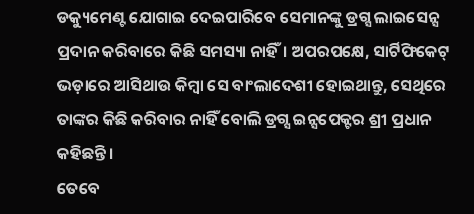ଡକ୍ୟୁମେଣ୍ଟ ଯୋଗାଇ ଦେଇପାରିବେ ସେମାନଙ୍କୁ ଡ୍ରଗ୍ସ ଲାଇସେନ୍ସ ପ୍ରଦାନ କରିବାରେ କିଛି ସମସ୍ୟା ନାହିଁ। ଅପରପକ୍ଷେ, ସାର୍ଟିଫିକେଟ୍ ଭଡ଼ାରେ ଆସିଥାଉ କିମ୍ବା ସେ ବାଂଲାଦେଶୀ ହୋଇଥାନ୍ତୁ, ସେଥିରେ ତାଙ୍କର କିଛି କରିବାର ନାହିଁ ବୋଲି ଡ୍ରଗ୍ସ ଇନ୍ସପେକ୍ଟର ଶ୍ରୀ ପ୍ରଧାନ କହିଛନ୍ତି।
ତେବେ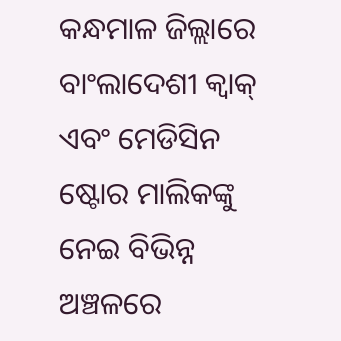କନ୍ଧମାଳ ଜିଲ୍ଲାରେ ବାଂଲାଦେଶୀ କ୍ବାକ୍ ଏବଂ ମେଡିସିନ ଷ୍ଟୋର ମାଲିକଙ୍କୁ ନେଇ ବିଭିନ୍ନ ଅଞ୍ଚଳରେ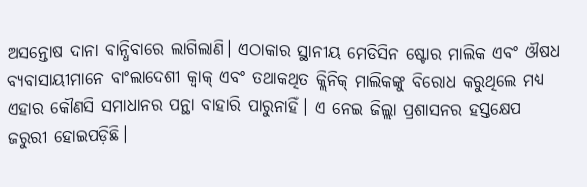ଅସନ୍ତୋଷ ଦାନା ବାନ୍ଧିବାରେ ଲାଗିଲାଣି। ଏଠାକାର ସ୍ଥାନୀୟ ମେଡିସିନ ଷ୍ଟୋର ମାଲିକ ଏବଂ ଔଷଧ ବ୍ୟବାସାୟୀମାନେ ବାଂଲାଦେଶୀ କ୍ବାକ୍ ଏବଂ ତଥାକଥିତ କ୍ଲିନିକ୍ ମାଲିକଙ୍କୁ ବିରୋଧ କରୁଥିଲେ ମଧ୍ୟ ଏହାର କୌଣସି ସମାଧାନର ପନ୍ଥା ବାହାରି ପାରୁନାହିଁ। ଏ ନେଇ ଜିଲ୍ଲା ପ୍ରଶାସନର ହସ୍ତକ୍ଷେପ ଜରୁରୀ ହୋଇପଡ଼ିଛି।